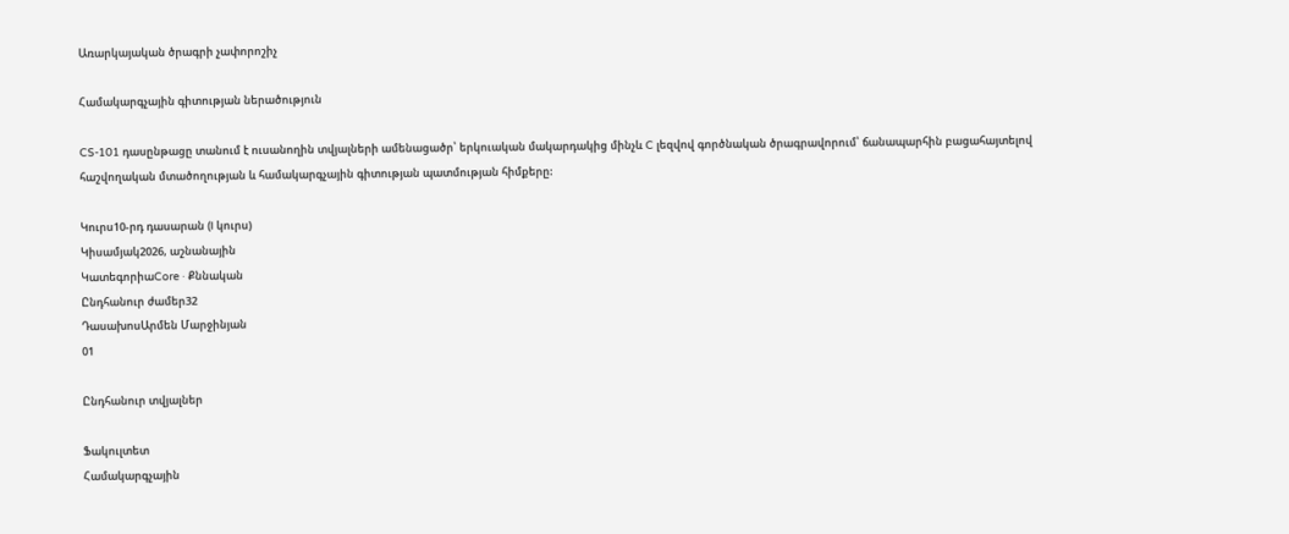Առարկայական ծրագրի չափորոշիչ

Համակարգչային գիտության ներածություն

CS-101 դասընթացը տանում է ուսանողին տվյալների ամենացածր՝ երկուական մակարդակից մինչև C լեզվով գործնական ծրագրավորում՝ ճանապարհին բացահայտելով հաշվողական մտածողության և համակարգչային գիտության պատմության հիմքերը:

Կուրս10-րդ դասարան (I կուրս)
Կիսամյակ2026, աշնանային
ԿատեգորիաCore · Քննական
Ընդհանուր ժամեր32
ԴասախոսԱրմեն Մարջինյան
01

Ընդհանուր տվյալներ

Ֆակուլտետ
Համակարգչային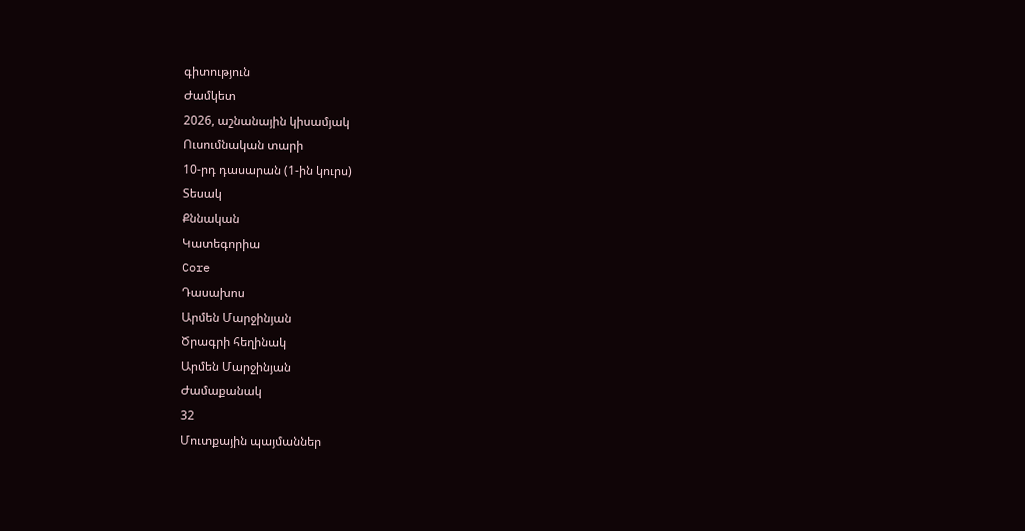գիտություն
Ժամկետ
2026, աշնանային կիսամյակ
Ուսումնական տարի
10-րդ դասարան (1-ին կուրս)
Տեսակ
Քննական
Կատեգորիա
Core
Դասախոս
Արմեն Մարջինյան
Ծրագրի հեղինակ
Արմեն Մարջինյան
Ժամաքանակ
32
Մուտքային պայմաններ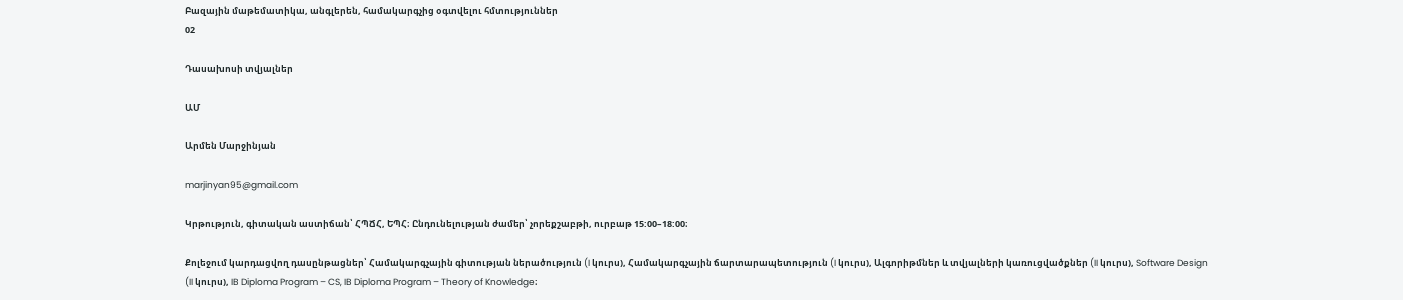Բազային մաթեմատիկա, անգլերեն, համակարգչից օգտվելու հմտություններ
02

Դասախոսի տվյալներ

ԱՄ

Արմեն Մարջինյան

marjinyan95@gmail.com

Կրթություն, գիտական աստիճան՝ ՀՊՃՀ, ԵՊՀ։ Ընդունելության ժամեր՝ չորեքշաբթի, ուրբաթ 15:00–18:00։

Քոլեջում կարդացվող դասընթացներ՝ Համակարգչային գիտության ներածություն (I կուրս), Համակարգչային ճարտարապետություն (I կուրս), Ալգորիթմներ և տվյալների կառուցվածքներ (II կուրս), Software Design (II կուրս), IB Diploma Program – CS, IB Diploma Program – Theory of Knowledge։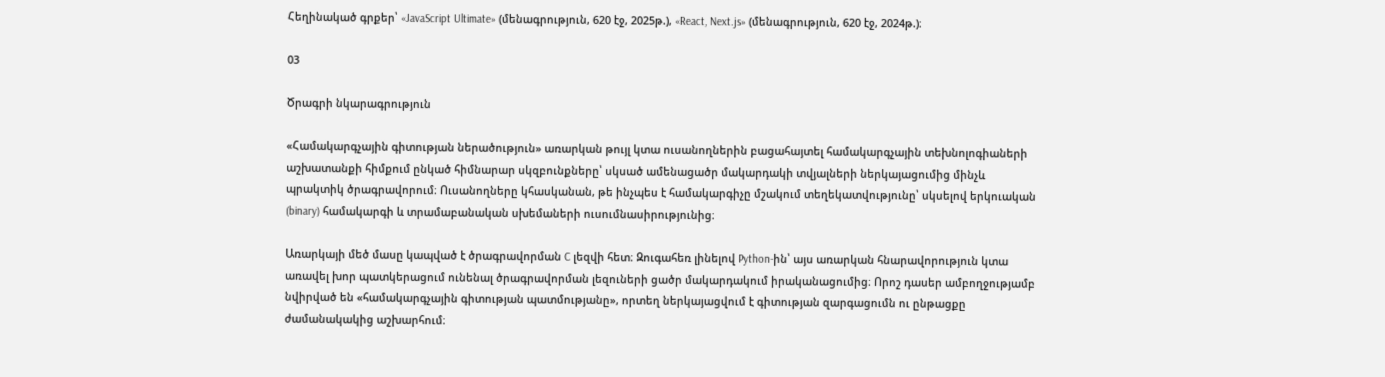Հեղինակած գրքեր՝ «JavaScript Ultimate» (մենագրություն, 620 էջ, 2025թ.), «React, Next.js» (մենագրություն, 620 էջ, 2024թ.)։

03

Ծրագրի նկարագրություն

«Համակարգչային գիտության ներածություն» առարկան թույլ կտա ուսանողներին բացահայտել համակարգչային տեխնոլոգիաների աշխատանքի հիմքում ընկած հիմնարար սկզբունքները՝ սկսած ամենացածր մակարդակի տվյալների ներկայացումից մինչև պրակտիկ ծրագրավորում։ Ուսանողները կհասկանան, թե ինչպես է համակարգիչը մշակում տեղեկատվությունը՝ սկսելով երկուական (binary) համակարգի և տրամաբանական սխեմաների ուսումնասիրությունից։

Առարկայի մեծ մասը կապված է ծրագրավորման C լեզվի հետ։ Զուգահեռ լինելով Python-ին՝ այս առարկան հնարավորություն կտա առավել խոր պատկերացում ունենալ ծրագրավորման լեզուների ցածր մակարդակում իրականացումից։ Որոշ դասեր ամբողջությամբ նվիրված են «համակարգչային գիտության պատմությանը», որտեղ ներկայացվում է գիտության զարգացումն ու ընթացքը ժամանակակից աշխարհում։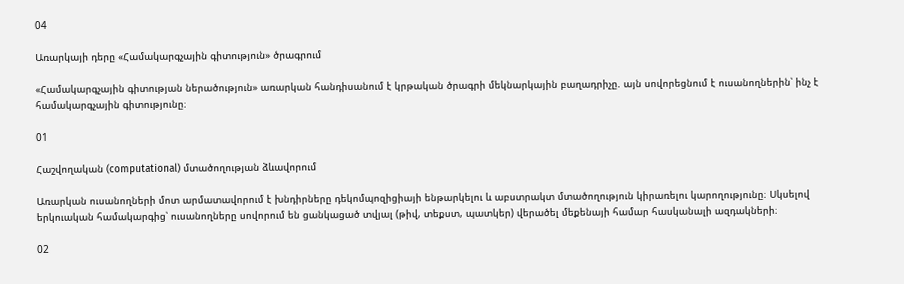04

Առարկայի դերը «Համակարգչային գիտություն» ծրագրում

«Համակարգչային գիտության ներածություն» առարկան հանդիսանում է կրթական ծրագրի մեկնարկային բաղադրիչը. այն սովորեցնում է ուսանողներին՝ ինչ է համակարգչային գիտությունը։

01

Հաշվողական (computational) մտածողության ձևավորում

Առարկան ուսանողների մոտ արմատավորում է խնդիրները դեկոմպոզիցիայի ենթարկելու և աբստրակտ մտածողություն կիրառելու կարողությունը։ Սկսելով երկուական համակարգից՝ ուսանողները սովորում են ցանկացած տվյալ (թիվ, տեքստ, պատկեր) վերածել մեքենայի համար հասկանալի ազդակների։

02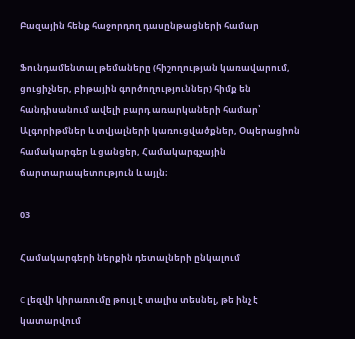Բազային հենք հաջորդող դասընթացների համար

Ֆունդամենտալ թեմաները (հիշողության կառավարում, ցուցիչներ, բիթային գործողություններ) հիմք են հանդիսանում ավելի բարդ առարկաների համար՝ Ալգորիթմներ և տվյալների կառուցվածքներ, Օպերացիոն համակարգեր և ցանցեր, Համակարգչային ճարտարապետություն և այլն։

03

Համակարգերի ներքին դետալների ընկալում

C լեզվի կիրառումը թույլ է տալիս տեսնել, թե ինչ է կատարվում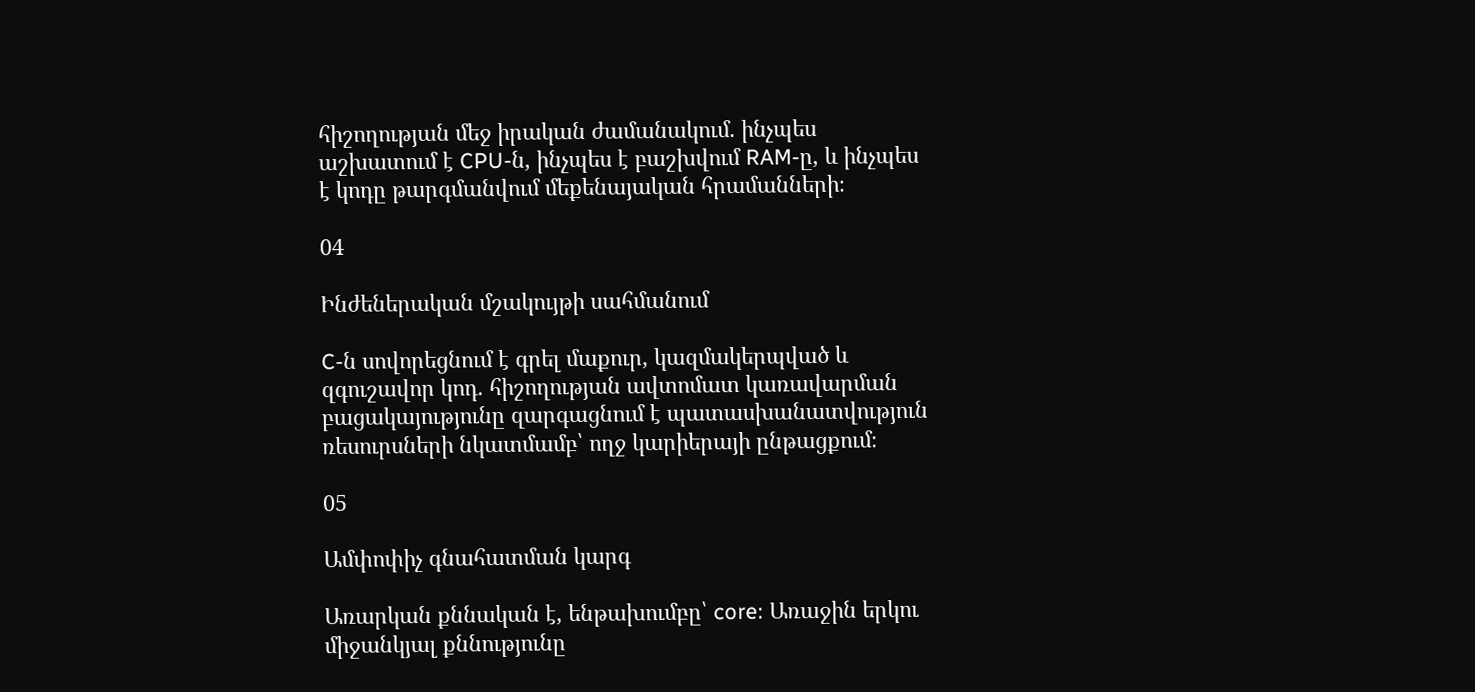հիշողության մեջ իրական ժամանակում. ինչպես աշխատում է CPU-ն, ինչպես է բաշխվում RAM-ը, և ինչպես է կոդը թարգմանվում մեքենայական հրամանների։

04

Ինժեներական մշակույթի սահմանում

C-ն սովորեցնում է գրել մաքուր, կազմակերպված և զգուշավոր կոդ. հիշողության ավտոմատ կառավարման բացակայությունը զարգացնում է պատասխանատվություն ռեսուրսների նկատմամբ՝ ողջ կարիերայի ընթացքում։

05

Ամփոփիչ գնահատման կարգ

Առարկան քննական է, ենթախումբը՝ core։ Առաջին երկու միջանկյալ քննությունը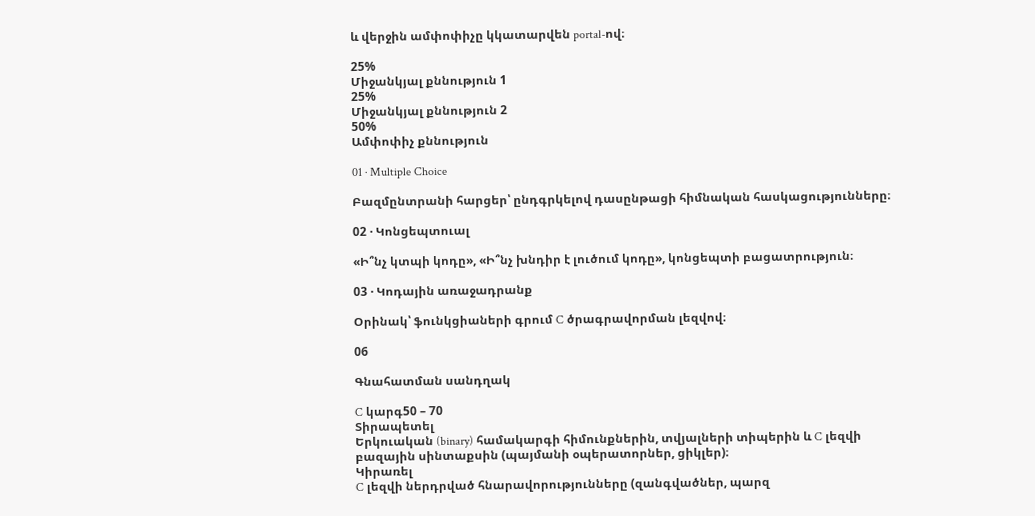և վերջին ամփոփիչը կկատարվեն portal-ով։

25%
Միջանկյալ քննություն 1
25%
Միջանկյալ քննություն 2
50%
Ամփոփիչ քննություն

01 · Multiple Choice

Բազմընտրանի հարցեր՝ ընդգրկելով դասընթացի հիմնական հասկացությունները։

02 · Կոնցեպտուալ

«Ի՞նչ կտպի կոդը», «Ի՞նչ խնդիր է լուծում կոդը», կոնցեպտի բացատրություն։

03 · Կոդային առաջադրանք

Օրինակ՝ ֆունկցիաների գրում C ծրագրավորման լեզվով։

06

Գնահատման սանդղակ

C կարգ50 – 70
Տիրապետել
Երկուական (binary) համակարգի հիմունքներին, տվյալների տիպերին և C լեզվի բազային սինտաքսին (պայմանի օպերատորներ, ցիկլեր)։
Կիրառել
C լեզվի ներդրված հնարավորությունները (զանգվածներ, պարզ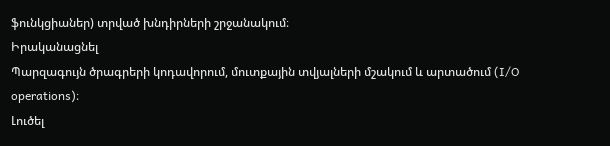ֆունկցիաներ) տրված խնդիրների շրջանակում։
Իրականացնել
Պարզագույն ծրագրերի կոդավորում, մուտքային տվյալների մշակում և արտածում (I/O operations)։
Լուծել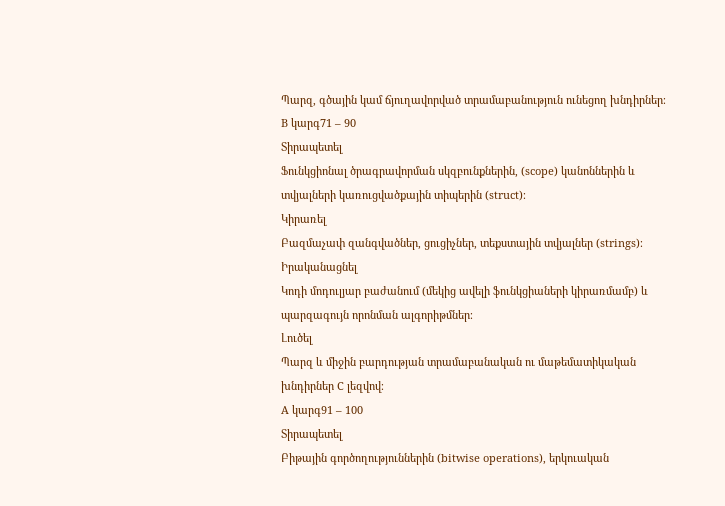Պարզ, գծային կամ ճյուղավորված տրամաբանություն ունեցող խնդիրներ։
B կարգ71 – 90
Տիրապետել
Ֆունկցիոնալ ծրագրավորման սկզբունքներին, (scope) կանոններին և տվյալների կառուցվածքային տիպերին (struct)։
Կիրառել
Բազմաչափ զանգվածներ, ցուցիչներ, տեքստային տվյալներ (strings)։
Իրականացնել
Կոդի մոդուլյար բաժանում (մեկից ավելի ֆունկցիաների կիրառմամբ) և պարզագույն որոնման ալգորիթմներ։
Լուծել
Պարզ և միջին բարդության տրամաբանական ու մաթեմատիկական խնդիրներ C լեզվով։
A կարգ91 – 100
Տիրապետել
Բիթային գործողություններին (bitwise operations), երկուական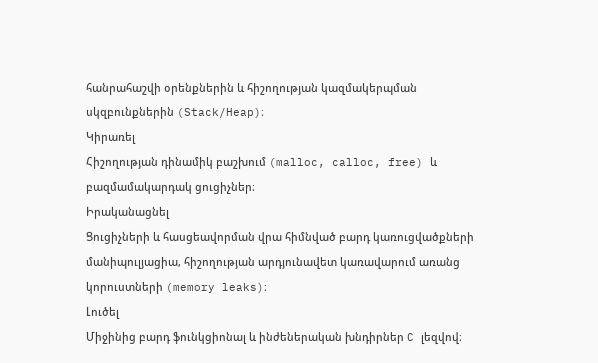հանրահաշվի օրենքներին և հիշողության կազմակերպման սկզբունքներին (Stack/Heap)։
Կիրառել
Հիշողության դինամիկ բաշխում (malloc, calloc, free) և բազմամակարդակ ցուցիչներ։
Իրականացնել
Ցուցիչների և հասցեավորման վրա հիմնված բարդ կառուցվածքների մանիպուլյացիա, հիշողության արդյունավետ կառավարում առանց կորուստների (memory leaks)։
Լուծել
Միջինից բարդ ֆունկցիոնալ և ինժեներական խնդիրներ C լեզվով։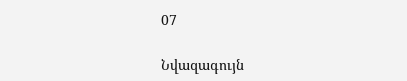07

Նվազագույն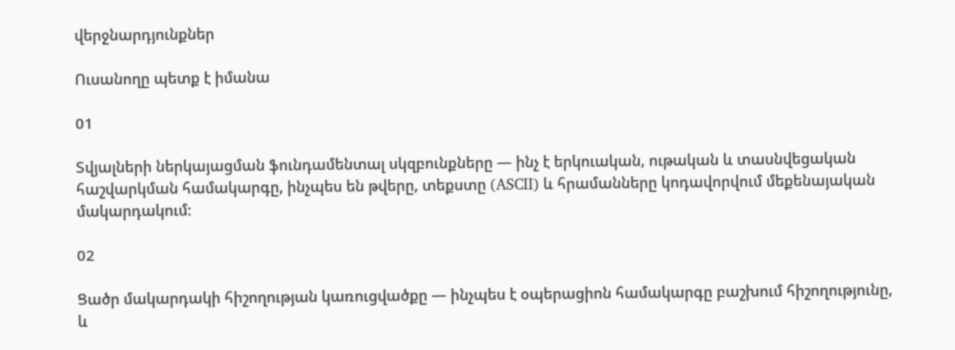վերջնարդյունքներ

Ուսանողը պետք է իմանա

01

Տվյալների ներկայացման ֆունդամենտալ սկզբունքները — ինչ է երկուական, ութական և տասնվեցական հաշվարկման համակարգը, ինչպես են թվերը, տեքստը (ASCII) և հրամանները կոդավորվում մեքենայական մակարդակում։

02

Ցածր մակարդակի հիշողության կառուցվածքը — ինչպես է օպերացիոն համակարգը բաշխում հիշողությունը, և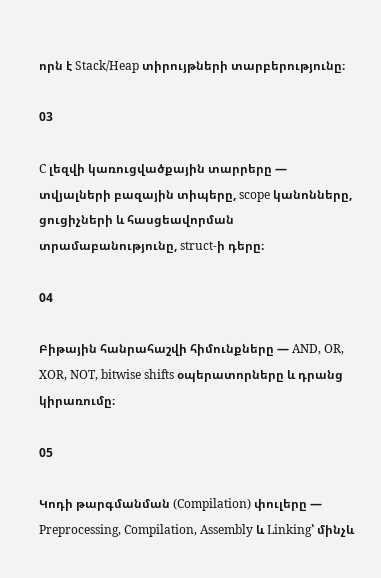որն է Stack/Heap տիրույթների տարբերությունը։

03

C լեզվի կառուցվածքային տարրերը — տվյալների բազային տիպերը, scope կանոնները, ցուցիչների և հասցեավորման տրամաբանությունը, struct-ի դերը։

04

Բիթային հանրահաշվի հիմունքները — AND, OR, XOR, NOT, bitwise shifts օպերատորները և դրանց կիրառումը։

05

Կոդի թարգմանման (Compilation) փուլերը — Preprocessing, Compilation, Assembly և Linking՝ մինչև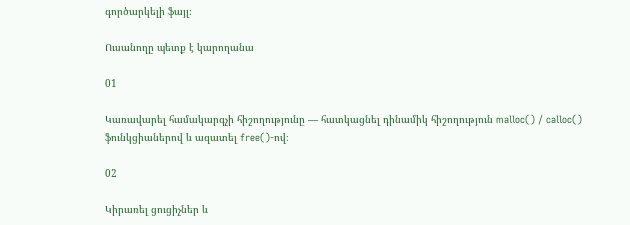գործարկելի ֆայլ։

Ուսանողը պետք է կարողանա

01

Կառավարել համակարգչի հիշողությունը — հատկացնել դինամիկ հիշողություն malloc() / calloc() ֆունկցիաներով և ազատել free()-ով։

02

Կիրառել ցուցիչներ և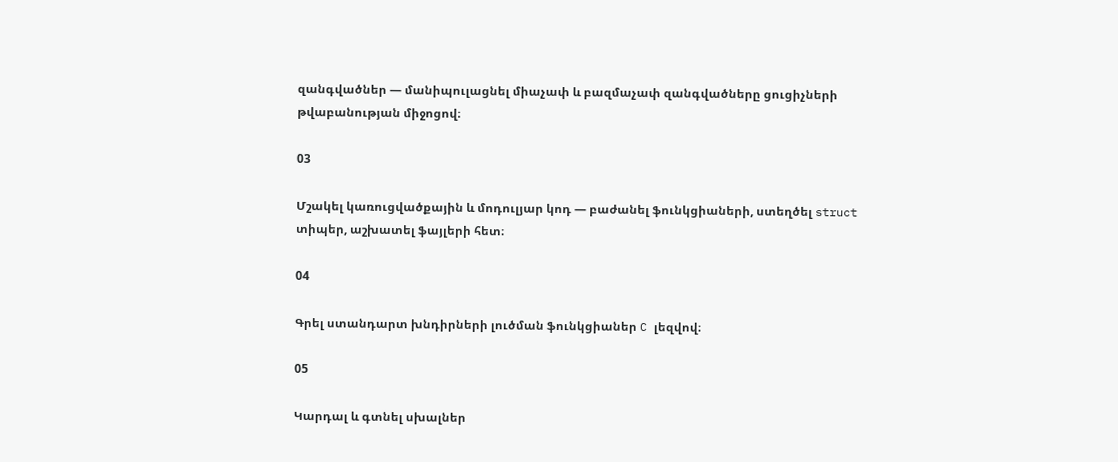զանգվածներ — մանիպուլացնել միաչափ և բազմաչափ զանգվածները ցուցիչների թվաբանության միջոցով։

03

Մշակել կառուցվածքային և մոդուլյար կոդ — բաժանել ֆունկցիաների, ստեղծել struct տիպեր, աշխատել ֆայլերի հետ։

04

Գրել ստանդարտ խնդիրների լուծման ֆունկցիաներ C լեզվով։

05

Կարդալ և գտնել սխալներ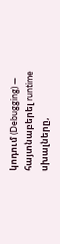կոդում (Debugging) — հայտնաբերել runtime սխալները,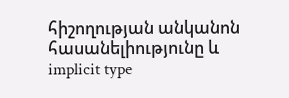հիշողության անկանոն հասանելիությունը և implicit type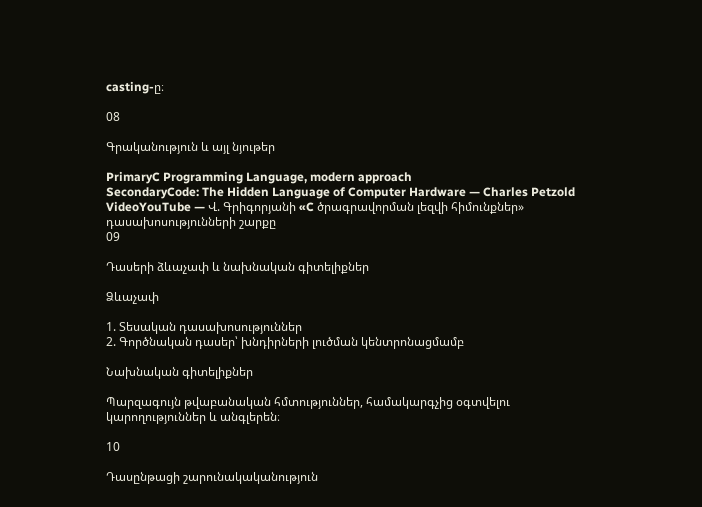casting-ը։

08

Գրականություն և այլ նյութեր

PrimaryC Programming Language, modern approach
SecondaryCode: The Hidden Language of Computer Hardware — Charles Petzold
VideoYouTube — Վ. Գրիգորյանի «C ծրագրավորման լեզվի հիմունքներ» դասախոսությունների շարքը
09

Դասերի ձևաչափ և նախնական գիտելիքներ

Ձևաչափ

1. Տեսական դասախոսություններ
2. Գործնական դասեր՝ խնդիրների լուծման կենտրոնացմամբ

Նախնական գիտելիքներ

Պարզագույն թվաբանական հմտություններ, համակարգչից օգտվելու կարողություններ և անգլերեն։

10

Դասընթացի շարունակականություն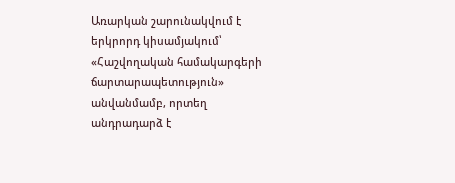Առարկան շարունակվում է երկրորդ կիսամյակում՝ «Հաշվողական համակարգերի ճարտարապետություն» անվանմամբ, որտեղ անդրադարձ է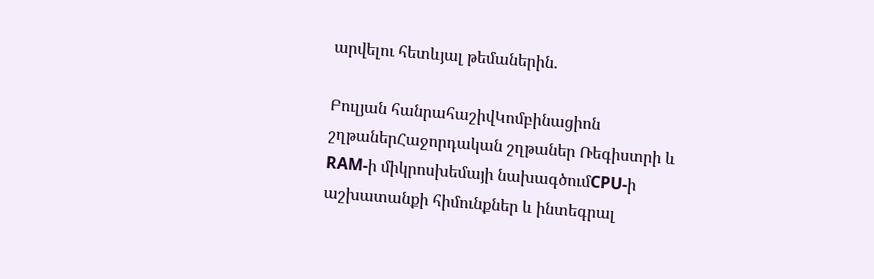արվելու հետևյալ թեմաներին.

Բուլյան հանրահաշիվԿոմբինացիոն շղթաներՀաջորդական շղթաներ Ռեգիստրի և RAM-ի միկրոսխեմայի նախագծումCPU-ի աշխատանքի հիմունքներ և ինտեգրալ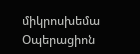միկրոսխեմա Օպերացիոն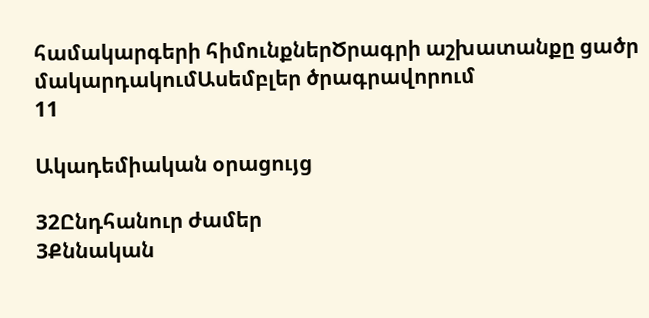համակարգերի հիմունքներԾրագրի աշխատանքը ցածր մակարդակումԱսեմբլեր ծրագրավորում
11

Ակադեմիական օրացույց

32Ընդհանուր ժամեր
3Քննական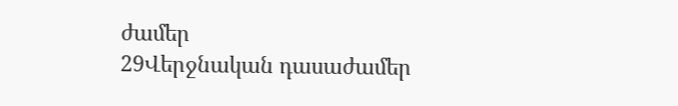ժամեր
29Վերջնական դասաժամեր